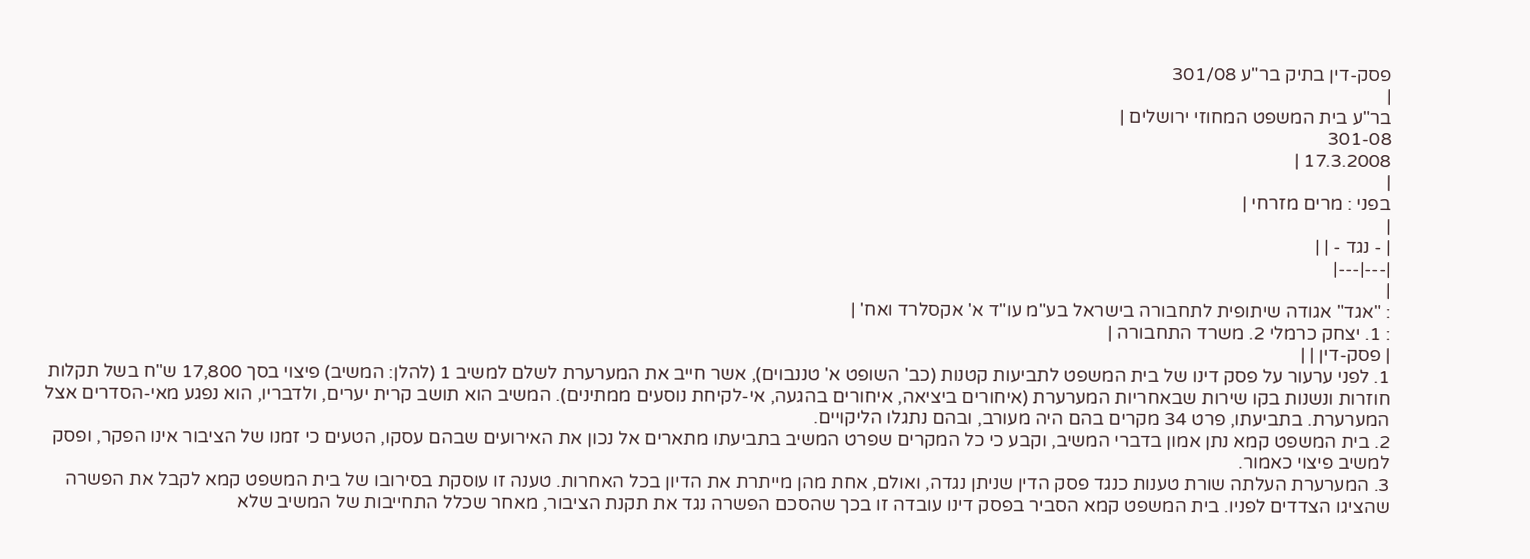פסק-דין בתיק בר"ע 301/08
|
בר"ע בית המשפט המחוזי ירושלים |
301-08
17.3.2008 |
|
בפני : מרים מזרחי |
|
| - נגד - | |
|---|---|
|
: "אגד" אגודה שיתופית לתחבורה בישראל בע"מ עו"ד א' אקסלרד ואח' |
: 1. יצחק כרמלי 2. משרד התחבורה |
| פסק-דין | |
1. לפני ערעור על פסק דינו של בית המשפט לתביעות קטנות (כב' השופט א' טננבוים), אשר חייב את המערערת לשלם למשיב 1 (להלן: המשיב) פיצוי בסך 17,800 ש"ח בשל תקלות חוזרות ונשנות בקו שירות שבאחריות המערערת (איחורים ביציאה, איחורים בהגעה, אי-לקיחת נוסעים ממתינים). המשיב הוא תושב קרית יערים, ולדבריו, הוא נפגע מאי-הסדרים אצל המערערת. בתביעתו, פרט 34 מקרים בהם היה מעורב, ובהם נתגלו הליקויים.
2. בית המשפט קמא נתן אמון בדברי המשיב, וקבע כי כל המקרים שפרט המשיב בתביעתו מתארים אל נכון את האירועים שבהם עסקו, הטעים כי זמנו של הציבור אינו הפקר, ופסק למשיב פיצוי כאמור.
3. המערערת העלתה שורת טענות כנגד פסק הדין שניתן נגדה, ואולם, אחת מהן מייתרת את הדיון בכל האחרות. טענה זו עוסקת בסירובו של בית המשפט קמא לקבל את הפשרה שהציגו הצדדים לפניו. בית המשפט קמא הסביר בפסק דינו עובדה זו בכך שהסכם הפשרה נגד את תקנת הציבור, מאחר שכלל התחייבות של המשיב שלא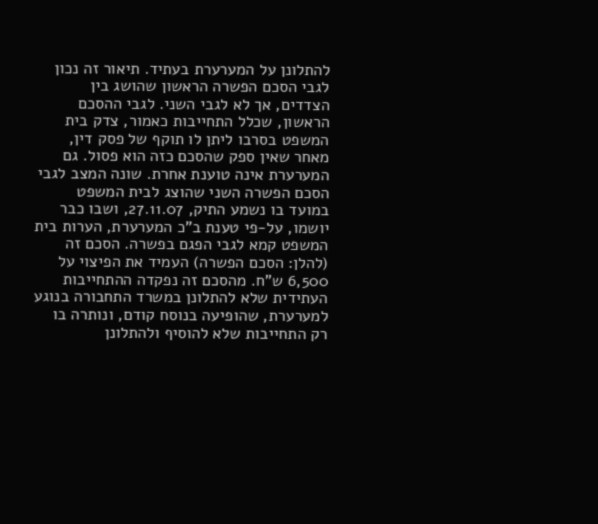להתלונן על המערערת בעתיד. תיאור זה נכון לגבי הסכם הפשרה הראשון שהושג בין הצדדים, אך לא לגבי השני. לגבי ההסכם הראשון, שכלל התחייבות כאמור, צדק בית המשפט בסרבו ליתן לו תוקף של פסק דין, מאחר שאין ספק שהסכם כזה הוא פסול. גם המערערת אינה טוענת אחרת. שונה המצב לגבי הסכם הפשרה השני שהוצג לבית המשפט במועד בו נשמע התיק, 27.11.07, ושבו כבר יושמו, על-פי טענת ב"כ המערערת, הערות בית המשפט קמא לגבי הפגם בפשרה. הסכם זה (להלן: הסכם הפשרה) העמיד את הפיצוי על 6,500 ש"ח. מהסכם זה נפקדה ההתחייבות העתידית שלא להתלונן במשרד התחבורה בנוגע למערערת, שהופיעה בנוסח קודם, ונותרה בו רק התחייבות שלא להוסיף ולהתלונן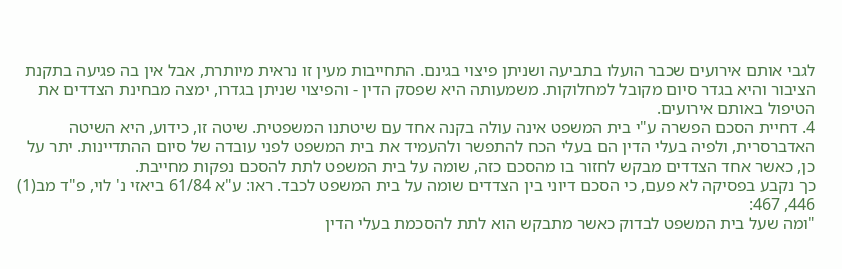לגבי אותם אירועים שכבר הועלו בתביעה ושניתן פיצוי בגינם. התחייבות מעין זו נראית מיותרת, אבל אין בה פגיעה בתקנת הציבור והיא בגדר סיום מקובל למחלוקות. משמעותה היא שפסק הדין - והפיצוי שניתן בגדרו, ימצה מבחינת הצדדים את הטיפול באותם אירועים.
4. דחיית הסכם הפשרה ע"י בית המשפט אינה עולה בקנה אחד עם שיטתנו המשפטית. שיטה זו, כידוע, היא השיטה האדברסרית, ולפיה בעלי הדין הם בעלי הכח להתפשר ולהעמיד את בית המשפט לפני עובדה של סיום ההתדיינות. יתר על כן, כאשר אחד הצדדים מבקש לחזור בו מהסכם כזה, שומה על בית המשפט לתת להסכם נפקות מחייבת.
כך נקבע בפסיקה לא פעם, כי הסכם דיוני בין הצדדים שומה על בית המשפט לכבד. ראו: ע"א 61/84 ביאזי נ' לוי, פ"ד מב(1) 446, 467:
"ומה שעל בית המשפט לבדוק כאשר מתבקש הוא לתת להסכמת בעלי הדין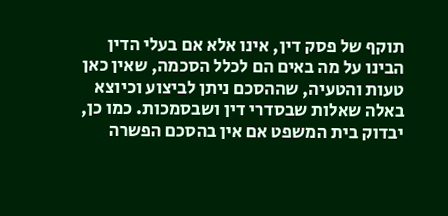תוקף של פסק דין, אינו אלא אם בעלי הדין הבינו על מה באים הם לכלל הסכמה, שאין כאן טעות והטעיה, שההסכם ניתן לביצוע וכיוצא באלה שאלות שבסדרי דין ושבסמכות. כמו כן, יבדוק בית המשפט אם אין בהסכם הפשרה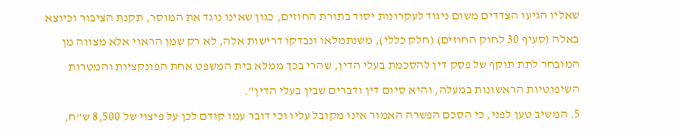שאליו הגיעו הצדדים משום ניגוד לעקרונות יסוד בתורת החוזים, כגון שאינו נוגד את המוסר, תקנת הציבור וכיוצא באלה (סעיף 30 לחוק החוזים) (חלק כללי), משנתמלאו ונבדקו דרישות אלה, לא רק שמן הראוי אלא מצווה מן המובחר לתת תוקף של פסק דין להסכמת בעלי הדין, שהרי בכך ממלא בית המשפט אחת הפונקציות והמטרות השיפוטיות הראשונות במעלה, והיא סיום דין ודברים שבין בעלי הדין".
5. המשיב טען לפני, כי הסכם הפשרה האמור אינו מקובל עליו וכי דובר עמו קודם לכן על פיצוי של 8,500 ש"ח,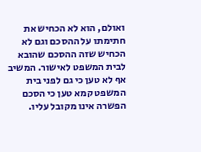ואולם, הוא לא הכחיש את חתימתו על ההסכם וגם לא הכחיש שזה ההסכם שהובא לבית המשפט לאישור. המשיב אף לא טען כי גם לפני בית המשפט קמא טען כי הסכם הפשרה אינו מקובל עליו.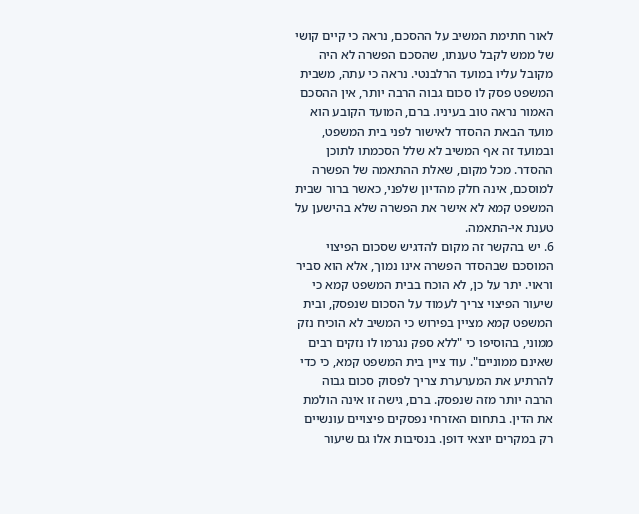לאור חתימת המשיב על ההסכם, נראה כי קיים קושי של ממש לקבל טענתו, שהסכם הפשרה לא היה מקובל עליו במועד הרלבנטי. נראה כי עתה, משבית המשפט פסק לו סכום גבוה הרבה יותר, אין ההסכם האמור נראה טוב בעיניו. ברם, המועד הקובע הוא מועד הבאת ההסדר לאישור לפני בית המשפט, ובמועד זה אף המשיב לא שלל הסכמתו לתוכן ההסדר. מכל מקום, שאלת ההתאמה של הפשרה למוסכם, אינה חלק מהדיון שלפני, כאשר ברור שבית המשפט קמא לא אישר את הפשרה שלא בהישען על טענת אי-התאמה.
6. יש בהקשר זה מקום להדגיש שסכום הפיצוי המוסכם שבהסדר הפשרה אינו נמוך, אלא הוא סביר וראוי. יתר על כן, לא הוכח בבית המשפט קמא כי שיעור הפיצוי צריך לעמוד על הסכום שנפסק, ובית המשפט קמא מציין בפירוש כי המשיב לא הוכיח נזק ממוני, בהוסיפו כי "ללא ספק נגרמו לו נזקים רבים שאינם ממוניים". עוד ציין בית המשפט קמא, כי כדי להרתיע את המערערת צריך לפסוק סכום גבוה הרבה יותר מזה שנפסק. ברם, גישה זו אינה הולמת את הדין. בתחום האזרחי נפסקים פיצויים עונשיים רק במקרים יוצאי דופן. בנסיבות אלו גם שיעור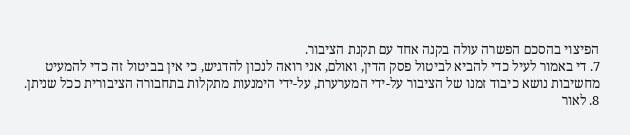הפיצוי בהסכם הפשרה עולה בקנה אחד עם תקנת הציבור.
7. די באמור לעיל כדי להביא לביטול פסק הדין, ואולם, אני רואה לנכון להדגיש, כי אין בביטול זה כדי להמעיט מחשיבות נושא כיבוד זמנו של הציבור על-ידי המערערת, על-ידי הימנעות מתקלות בתחבורה הציבורית ככל שניתן.
8. לאור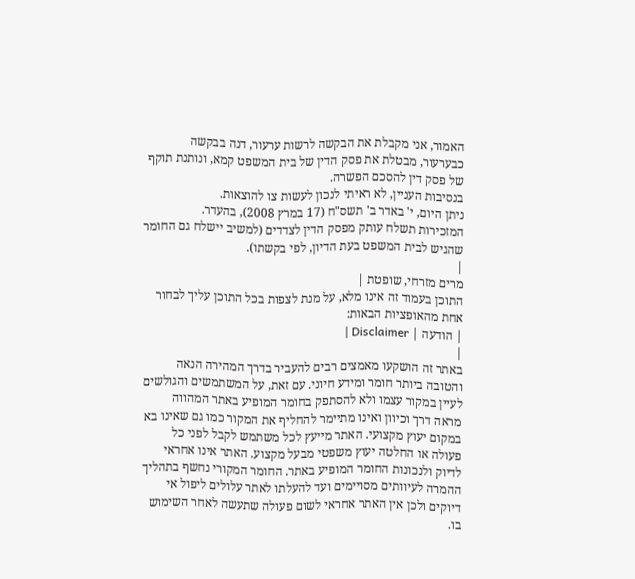האמור, אני מקבלת את הבקשה לרשות ערעור, דנה בבקשה כבערעור, מבטלת את פסק הדין של בית המשפט קמא, ונותנת תוקף של פסק דין להסכם הפשרה.
בנסיבות העניין, לא ראיתי לנכון לעשות צו להוצאות.
ניתן היום, י' באדר ב' תשס"ח (17 במרץ 2008), בהעדר.
המזכירות תשלח עותק מפסק הדין לצדדים (למשיב יישלח גם החומר שהגיש לבית המשפט בעת הדיון, לפי בקשתו).
|
מרים מזרחי, שופטת |
התוכן בעמוד זה אינו מלא, על מנת לצפות בכל התוכן עליך לבחור אחת מהאופציות הבאות:
| הודעה | Disclaimer |
|
באתר זה הושקעו מאמצים רבים להעביר בדרך המהירה הנאה והטובה ביותר חומר ומידע חיוני. עם זאת, על המשתמשים והגולשים לעיין במקור עצמו ולא להסתפק בחומר המופיע באתר המהווה מראה דרך וכיוון ואינו מתיימר להחליף את המקור כמו גם שאינו בא במקום יעוץ מקצועי. האתר מייעץ לכל משתמש לקבל לפני כל פעולה או החלטה יעוץ משפטי מבעל מקצוע. האתר אינו אחראי לדיוק ולנכונות החומר המופיע באתר. החומר המקורי נחשף בתהליך ההמרה לעיוותים מסויימים ועד להעלתו לאתר עלולים ליפול אי דיוקים ולכן אין האתר אחראי לשום פעולה שתעשה לאחר השימוש בו.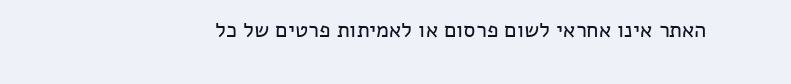האתר אינו אחראי לשום פרסום או לאמיתות פרטים של כל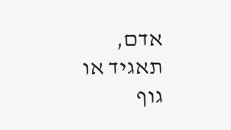אדם, תאגיד או גוף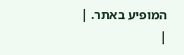המופיע באתר. |
|